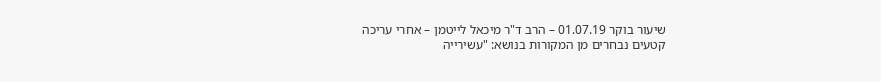שיעור בוקר 01.07.19 – הרב ד"ר מיכאל לייטמן – אחרי עריכה
קטעים נבחרים מן המקורות בנושא: "עשירייה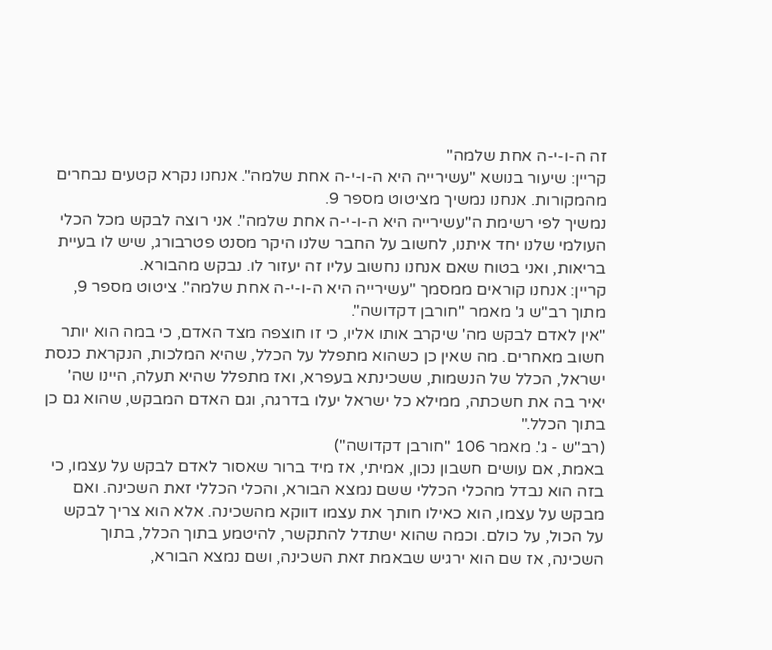זה ה-ו-י-ה אחת שלמה"
קריין: שיעור בנושא "עשירייה היא ה-ו-י-ה אחת שלמה". אנחנו נקרא קטעים נבחרים מהמקורות. אנחנו נמשיך מציטוט מספר 9.
נמשיך לפי רשימת ה"עשירייה היא ה-ו-י-ה אחת שלמה". אני רוצה לבקש מכל הכלי העולמי שלנו יחד איתנו, לחשוב על החבר שלנו היקר מסנט פטרבורג, שיש לו בעיית בריאות, ואני בטוח שאם אנחנו נחשוב עליו זה יעזור לו. נבקש מהבורא.
קריין: אנחנו קוראים ממסמך "עשירייה היא ה-ו-י-ה אחת שלמה". ציטוט מספר 9, מתוך רב"ש ג' מאמר "חורבן דקדושה".
"אין לאדם לבקש מה' שיקרב אותו אליו, כי זו חוצפה מצד האדם, כי במה הוא יותר חשוב מאחרים. מה שאין כן כשהוא מתפלל על הכלל, שהיא המלכות, הנקראת כנסת ישראל, הכלל של הנשמות, ששכינתא בעפרא, ואז מתפלל שהיא תעלה, היינו שה' יאיר בה את חשכתה, ממילא כל ישראל יעלו בדרגה, וגם האדם המבקש, שהוא גם כן בתוך הכלל."
(רב"ש - ג'. מאמר 106 "חורבן דקדושה")
באמת, אם עושים חשבון נכון, אמיתי, אז מיד ברור שאסור לאדם לבקש על עצמו, כי בזה הוא נבדל מהכלי הכללי ששם נמצא הבורא, והכלי הכללי זאת השכינה. ואם מבקש על עצמו, הוא כאילו חותך את עצמו דווקא מהשכינה. אלא הוא צריך לבקש על הכול, על כולם. וכמה שהוא ישתדל להתקשר, להיטמע בתוך הכלל, בתוך השכינה, אז שם הוא ירגיש שבאמת זאת השכינה, ושם נמצא הבורא,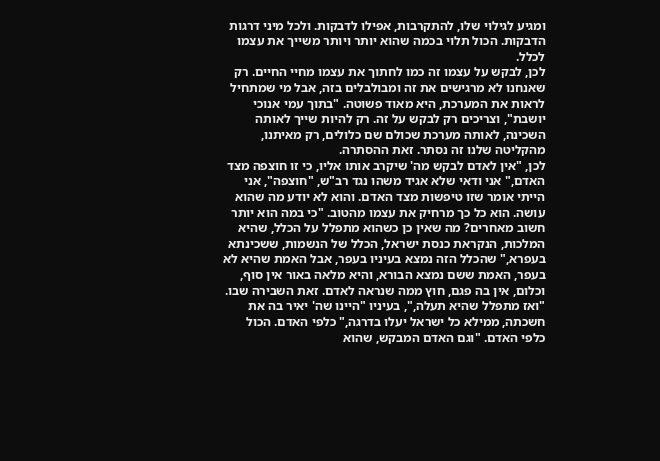ומגיע לגילוי שלו, להתקרבות, אפילו לדבקות. ולכל מיני דרגות הדבקות. הכול תלוי בכמה שהוא יותר ויותר משייך את עצמו לכלל.
לכן, לבקש על עצמו זה כמו לחתוך את עצמו מחיי החיים. רק שאנחנו לא מרגישים את זה ומבולבלים בזה, אבל מי שמתחיל לראות את המערכת, היא מאוד פשוטה. "בתוך עמי אנוכי יושבת", וצריכים רק לבקש על זה. רק להיות שייך לאותה השכינה, לאותה מערכת שכולם שם כלולים, רק מאיתנו, מהקליטה שלנו זה נסתר. זאת ההסתרה.
לכן, "אין לאדם לבקש מה' שיקרב אותו אליו, כי זו חוצפה מצד האדם," אני ודאי שלא אגיד משהו נגד רב"ש, "חוצפה", אני הייתי אומר שזו טיפשות מצד האדם. והוא לא יודע מה שהוא עושה. הוא כל כך מרחיק את עצמו מהטוב. "כי במה הוא יותר חשוב מאחרים? מה שאין כן כשהוא מתפלל על הכלל, שהיא המלכות, הנקראת כנסת ישראל, הכלל של הנשמות, ששכינתא בעפרא," שהכלל הזה נמצא בעיניו בעפר, אבל האמת שהיא לא בעפר, האמת ששם נמצא הבורא, והיא מלאה באור אין סוף, וכלום, אין בה פגם, חוץ ממה שנראה לאדם. זאת השבירה שבו.
"ואז מתפלל שהיא תעלה,", בעיניו "היינו שה' יאיר בה את חשכתה, ממילא כל ישראל יעלו בדרגה," כלפי האדם. הכול כלפי האדם. "וגם האדם המבקש, שהוא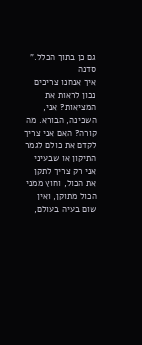גם כן בתוך הכלל."
סדנה
איך אנחנו צריכים נכון לראות את המציאות? אני, השכינה, הבורא. מה קורה? האם אני צריך לקדם את כולם לגמר התיקון או שבעיני אני רק צריך לתקן את הכול, וחוץ ממני הכול מתוקן, ואין שום בעיה בעולם,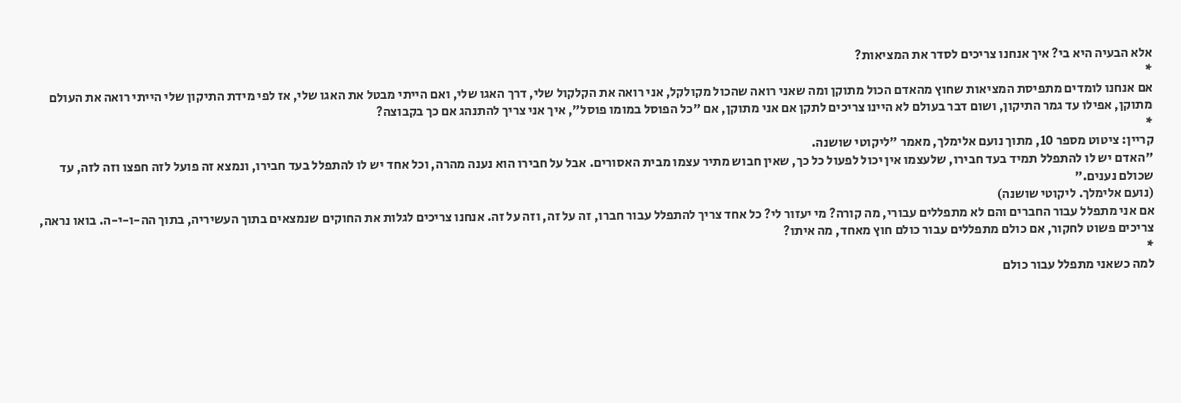אלא הבעיה היא בי? איך אנחנו צריכים לסדר את המציאות?
*
אם אנחנו לומדים מתפיסת המציאות שחוץ מהאדם הכול מתוקן ומה שאני רואה שהכול מקולקל, אני רואה את הקלקול שלי, דרך האגו שלי, ואם הייתי מבטל את האגו שלי, אז לפי מידת התיקון שלי הייתי רואה את העולם מתוקן, אפילו עד גמר התיקון, ושום דבר בעולם לא היינו צריכים לתקן אם אני מתוקן, אם "כל הפוסל במומו פוסל", איך אני צריך להתנהג אם כך בקבוצה?
*
קריין: ציטוט מספר 10, מתוך נועם אלימלך, מאמר "ליקוטי שושנה.
"האדם יש לו להתפלל תמיד בעד חבירו, שלעצמו אין יכול לפעול כל כך, שאין חבוש מתיר עצמו מבית האסורים. אבל על חבירו הוא נענה מהרה, וכל אחד יש לו להתפלל בעד חבירו, ונמצא זה פועל לזה חפצו וזה לזה, עד שכולם נענים."
(נועם אלימלך. ליקוטי שושנה)
אם אני מתפלל עבור החברים והם לא מתפללים עבורי, מה קורה? מי יעזור לי? כל אחד צריך להתפלל עבור חברו, זה על זה, וזה על זה. אנחנו צריכים לגלות את החוקים שנמצאים בתוך העשיריה, בתוך הה-ו-י-ה. בואו נראה, צריכים פשוט לחקור, אם כולם מתפללים עבור כולם חוץ מאחד, מה איתו?
*
למה כשאני מתפלל עבור כולם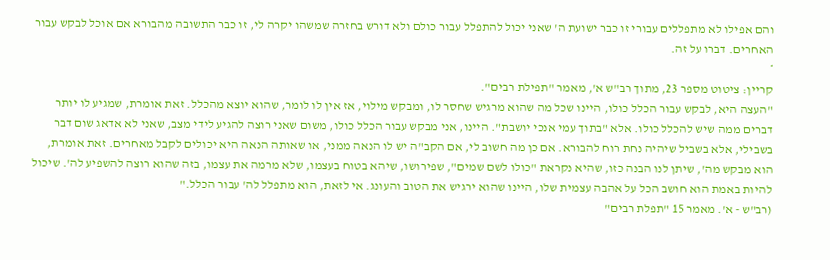והם אפילו לא מתפללים עבורי זו כבר ישועת ה' שאני יכול להתפלל עבור כולם ולא דורש בחזרה שמשהו יקרה לי, זו כבר התשובה מהבורא אם אוכל לבקש עבור האחרים. דברו על זה.
*
קריין: ציטוט מספר 23, מתוך רב"ש א', מאמר "תפילת רבים".
"העצה היא, לבקש עבור הכלל כולו, היינו שכל מה שהוא מרגיש שחסר לו, ומבקש מילוי, אז אין לו לומר, שהוא יוצא מהכלל. זאת אומרת, שמגיע לו יותר דברים ממה שיש להכלל כולו. אלא "בתוך עמי אנכי יושבת". היינו, אני מבקש עבור הכלל כולו, משום שאני רוצה להגיע לידי מצב, שאני לא אדאג שום דבר בשבילי, אלא בשביל שיהיה נחת רוח להבורא. אם כן מה חשוב לי, אם הקב"ה יש לו הנאה ממני, או שאותה הנאה היא יכולים לקבל מאחרים. זאת אומרת, הוא מבקש מה', שיתן לנו הבנה כזו, שהיא נקראת "כולו לשם שמים", שפירושו, שיהא בטוח בעצמו, שלא מרמה את עצמו, בזה שהוא רוצה להשפיע לה'. שיכול להיות באמת הוא חושב הכל על אהבה עצמית שלו, היינו שהוא ירגיש את הטוב והעונג. אי לזאת, הוא מתפלל לה' עבור הכלל."
(רב"ש - א'. מאמר 15 "תפלת רבים"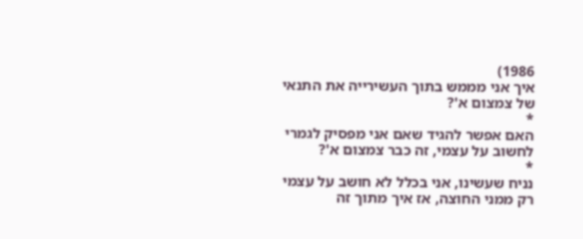1986)
איך אני מממש בתוך העשירייה את התנאי של צמצום א'?
*
האם אפשר להגיד שאם אני מפסיק לגמרי לחשוב על עצמי, זה כבר צמצום א'?
*
נניח שעשינו, אני בכלל לא חושב על עצמי רק ממני החוצה, אז איך מתוך זה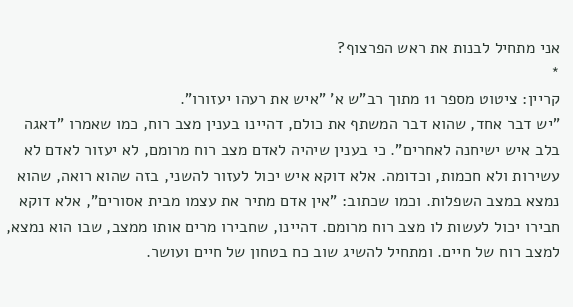אני מתחיל לבנות את ראש הפרצוף?
*
קריין: ציטוט מספר 11 מתוך רב"ש א' "איש את רעהו יעזורו".
"יש דבר אחד, שהוא דבר המשתף את כולם, דהיינו בענין מצב רוח, כמו שאמרו "דאגה בלב איש ישיחנה לאחרים". כי בענין שיהיה לאדם מצב רוח מרומם, לא יעזור לאדם לא עשירות ולא חכמות, וכדומה. אלא דוקא איש יכול לעזור להשני, בזה שהוא רואה, שהוא נמצא במצב השפלות. וכמו שכתוב: "אין אדם מתיר את עצמו מבית אסורים", אלא דוקא חבירו יכול לעשות לו מצב רוח מרומם. דהיינו, שחבירו מרים אותו ממצב, שבו הוא נמצא, למצב רוח של חיים. ומתחיל להשיג שוב כח בטחון של חיים ועושר.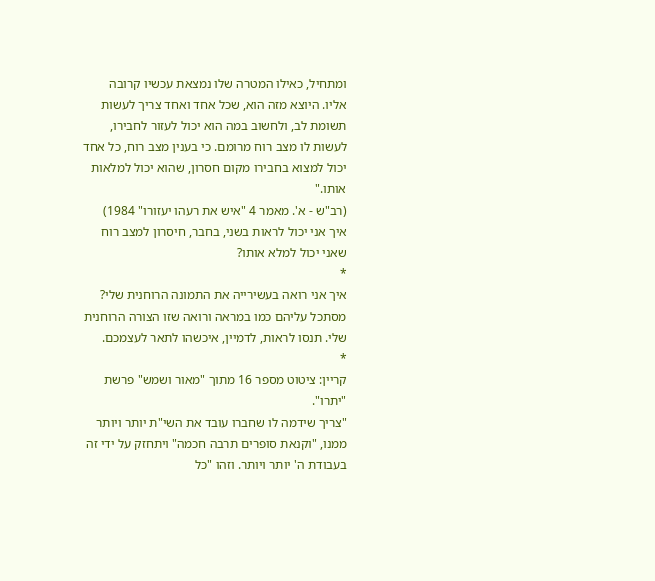ומתחיל, כאילו המטרה שלו נמצאת עכשיו קרובה אליו. היוצא מזה הוא, שכל אחד ואחד צריך לעשות תשומת לב, ולחשוב במה הוא יכול לעזור לחבירו, לעשות לו מצב רוח מרומם. כי בענין מצב רוח, כל אחד יכול למצוא בחבירו מקום חסרון, שהוא יכול למלאות אותו."
(רב"ש - א'. מאמר 4 "איש את רעהו יעזורו" 1984)
איך אני יכול לראות בשני, בחבר, חיסרון למצב רוח שאני יכול למלא אותו?
*
איך אני רואה בעשירייה את התמונה הרוחנית שלי? מסתכל עליהם כמו במראה ורואה שזו הצורה הרוחנית שלי. תנסו לראות, לדמיין, איכשהו לתאר לעצמכם.
*
קריין: ציטוט מספר 16 מתוך "מאור ושמש" פרשת "יתרו".
"צריך שידמה לו שחברו עובד את השי"ת יותר ויותר ממנו, "וקנאת סופרים תרבה חכמה" ויתחזק על ידי זה בעבודת ה' יותר ויותר. וזהו "כל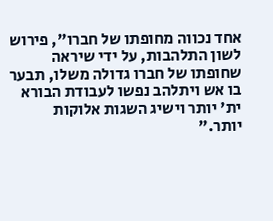אחד נכווה מחופתו של חברו", פירוש לשון התלהבות, על ידי שיראה שחופתו של חברו גדולה משלו, תבער בו אש ויתלהב נפשו לעבודת הבורא ית' יותר וישיג השגות אלוקות יותר."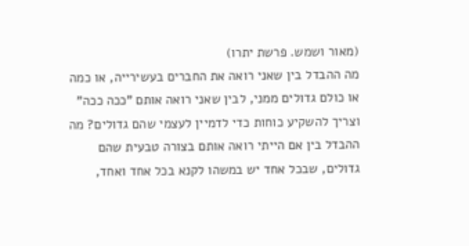(מאור ושמש. פרשת יתרו)
מה ההבדל בין שאני רואה את החברים בעשירייה, או כמה או כולם גדולים ממני, לבין שאני רואה אותם "ככה ככה" וצריך להשקיע כוחות כדי לדמיין לעצמי שהם גדולים? מה ההבדל בין אם הייתי רואה אותם בצורה טבעית שהם גדולים, שבכל אחד יש במשהו לקנא בכל אחד ואחד,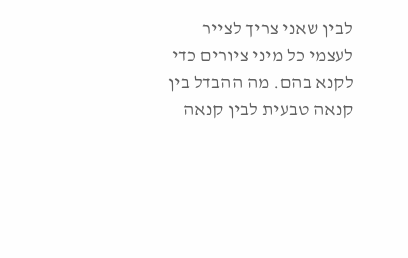לבין שאני צריך לצייר לעצמי כל מיני ציורים כדי לקנא בהם. מה ההבדל בין קנאה טבעית לבין קנאה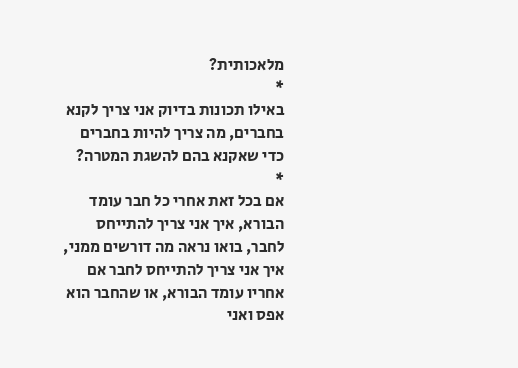מלאכותית?
*
באילו תכונות בדיוק אני צריך לקנא בחברים, מה צריך להיות בחברים כדי שאקנא בהם להשגת המטרה?
*
אם בכל זאת אחרי כל חבר עומד הבורא, איך אני צריך להתייחס לחבר, בואו נראה מה דורשים ממני, איך אני צריך להתייחס לחבר אם אחריו עומד הבורא, או שהחבר הוא אפס ואני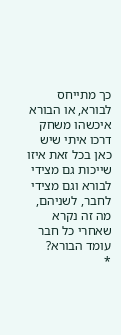כך מתייחס לבורא, או הבורא איכשהו משחק דרכו איתי שיש כאן בכל זאת איזו שייכות גם מצידי לבורא וגם מצידי לחבר, לשניהם, מה זה נקרא שאחרי כל חבר עומד הבורא?
*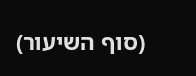(סוף השיעור)